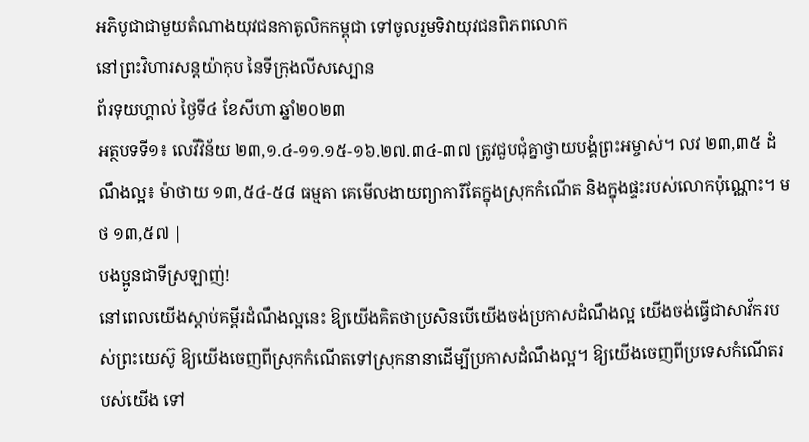អភិបូជាជាមួយតំណាងយុវជនកាតូលិកកម្ពុជា ទៅចូលរួមទិវាយុវជនពិភពលោក
នៅព្រះវិហារសន្តយ៉ាកុប នៃទីក្រុងលីសស្បោន
ព័រទុយហ្គាល់ ថ្ងៃទី៤ ខែសីហា ឆ្នាំ២០២៣
អត្ថបទទី១៖ លេវីវិន័យ ២៣,១.៤-១១.១៥-១៦.២៧.៣៤-៣៧ ត្រូវជួបជុំគ្នាថ្វាយបង្គំព្រះអម្ចាស់។ លវ ២៣,៣៥ ដំណឹងល្អ៖ ម៉ាថាយ ១៣,៥៤-៥៨ ធម្មតា គេមើលងាយព្យាការីតែក្នុងស្រុកកំណើត និងក្នុងផ្ទះរបស់លោកប៉ុណ្ណោះ។ មថ ១៣,៥៧ |
បងប្អូនជាទីស្រឡាញ់!
នៅពេលយើងស្តាប់គម្ពីរដំណឹងល្អនេះ ឱ្យយើងគិតថាប្រសិនបើយើងចង់ប្រកាសដំណឹងល្អ យើងចង់ធ្វើជាសាវ័ករបស់ព្រះយេស៊ូ ឱ្យយើងចេញពីស្រុកកំណើតទៅស្រុកនានាដើម្បីប្រកាសដំណឹងល្អ។ ឱ្យយើងចេញពីប្រទេសកំណើតរបស់យើង ទៅ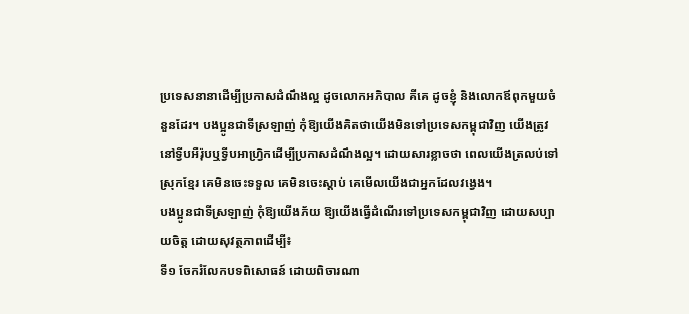ប្រទេសនានាដើម្បីប្រកាសដំណឹងល្អ ដូចលោកអភិបាល គីគេ ដូចខ្ញុំ និងលោកឪពុកមួយចំនួនដែរ។ បងប្អូនជាទីស្រឡាញ់ កុំឱ្យយើងគិតថាយើងមិនទៅប្រទេសកម្ពុជាវិញ យើងត្រូវនៅទ្វីបអឺរ៉ុបឬទ្វីបអាហ្វ្រិកដើម្បីប្រកាសដំណឹងល្អ។ ដោយសារខ្លាចថា ពេលយើងត្រលប់ទៅស្រុកខ្មែរ គេមិនចេះទទួល គេមិនចេះស្ដាប់ គេមើលយើងជាអ្នកដែលវង្វេង។
បងប្អូនជាទីស្រឡាញ់ កុំឱ្យយើងភ័យ ឱ្យយើងធ្វើដំណើរទៅប្រទេសកម្ពុជាវិញ ដោយសប្បាយចិត្ត ដោយសុវត្ថភាពដើម្បី៖
ទី១ ចែករំលែកបទពិសោធន៍ ដោយពិចារណា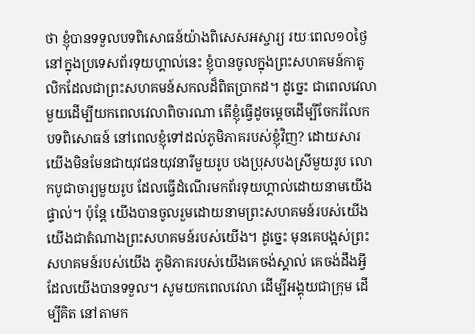ថា ខ្ញុំបានទទួលបទពិសោធន៍យ៉ាងពិសេសអស្ចារ្យ រយៈពេល១០ថ្ងៃនៅក្នុងប្រទេសព័រទុយហ្គាល់នេះ ខ្ញុំបានចូលក្នុងព្រះសហគមន៍កាតូលិកដែលជាព្រះសហគមន៍សកលដ៏ពិតប្រាកដ។ ដូច្នេះ ជាពេលវេលាមួយដើម្បីយកពេលវេលាពិចារណា តើខ្ញុំធ្វើដូចម្ដេចដើម្បីចែករំលែកបទពិសោធន៍ នៅពេលខ្ញុំទៅដល់ភូមិភាគរបស់ខ្ញុំវិញ? ដោយសារ យើងមិនមែនជាយុវជនយុវនារីមួយរូប បងប្រុសបងស្រីមួយរូប លោកបូជាចារ្យមួយរូប ដែលធ្វើដំណើរមកព័រទុយហ្គាល់ដោយនាមយើងផ្ទាល់។ ប៉ុន្តែ យើងបានចូលរួមដោយនាមព្រះសហគមន៍របស់យើង យើងជាតំណាងព្រះសហគមន៍របស់យើង។ ដូច្នេះ មុនគេបង្អស់ព្រះសហគមន៍របស់យើង ភូមិភាគរបស់យើងគេចង់ស្គាល់ គេចង់ដឹងអ្វីដែលយើងបានទទួល។ សូមយកពេលវេលា ដើម្បីអង្គុយជាក្រុម ដើម្បីគិត នៅតាមក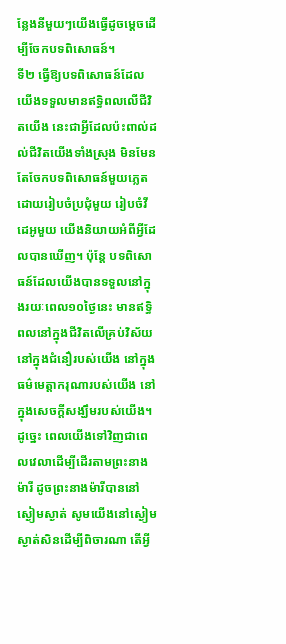ន្លែងនីមួយៗយើងធ្វើដូចម្ដេចដើម្បីចែកបទពិសោធន៍។
ទី២ ធ្វើឱ្យបទពិសោធន៍ដែលយើងទទួលមានឥទ្ធិពលលើជីវិតយើង នេះជាអ្វីដែលប៉ះពាល់ដល់ជីវិតយើងទាំងស្រុង មិនមែនតែចែកបទពិសោធន៍មួយភ្លេត ដោយរៀបចំប្រជុំមួយ រៀបចំវីដេអូមួយ យើងនិយាយអំពីអ្វីដែលបានឃើញ។ ប៉ុន្តែ បទពិសោធន៍ដែលយើងបានទទួលនៅក្នុងរយៈពេល១០ថ្ងៃនេះ មានឥទ្ធិពលនៅក្នុងជីវិតលើគ្រប់វិស័យ នៅក្នុងជំនឿរបស់យើង នៅក្នុងធម៌មេត្តាករុណារបស់យើង នៅក្នុងសេចក្ដីសង្ឃឹមរបស់យើង។ ដូច្នេះ ពេលយើងទៅវិញជាពេលវេលាដើម្បីដើរតាមព្រះនាងម៉ារី ដូចព្រះនាងម៉ារីបាននៅស្ងៀមស្ងាត់ សូមយើងនៅស្ងៀមស្ងាត់សិនដើម្បីពិចារណា តើអ្វី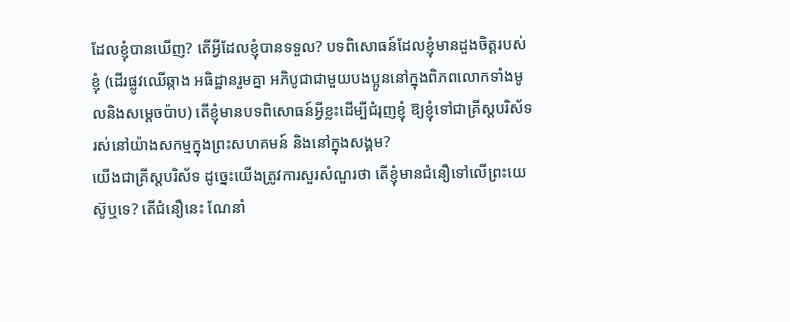ដែលខ្ញុំបានឃើញ? តើអ្វីដែលខ្ញុំបានទទួល? បទពិសោធន៍ដែលខ្ញុំមានដួងចិត្តរបស់ខ្ញុំ (ដើរផ្លូវឈើឆ្កាង អធិដ្ឋានរួមគ្នា អភិបូជាជាមួយបងប្អូននៅក្នុងពិភពលោកទាំងមូលនិងសម្ដេចប៉ាប) តើខ្ញុំមានបទពិសោធន៍អ្វីខ្លះដើម្បីជំរុញខ្ញុំ ឱ្យខ្ញុំទៅជាគ្រីស្តបរិស័ទរស់នៅយ៉ាងសកម្មក្នុងព្រះសហគមន៍ និងនៅក្នុងសង្គម?
យើងជាគ្រីស្តបរិស័ទ ដូច្នេះយើងត្រូវការសួរសំណួរថា តើខ្ញុំមានជំនឿទៅលើព្រះយេស៊ូឬទេ? តើជំនឿនេះ ណែនាំ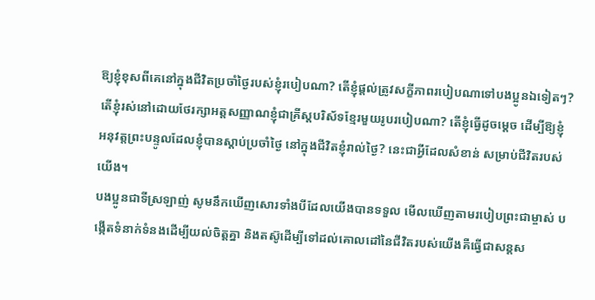ឱ្យខ្ញុំខុសពីគេនៅក្នុងជីវិតប្រចាំថ្ងៃរបស់ខ្ញុំរបៀបណា? តើខ្ញុំផ្ដល់ត្រូវសក្ខីភាពរបៀបណាទៅបងប្អូនឯទៀតៗ? តើខ្ញុំរស់នៅដោយថែរក្សាអត្តសញ្ញាណខ្ញុំជាគ្រីស្តបរិស័ទខ្មែរមួយរូបរបៀបណា? តើខ្ញុំធ្វើដូចម្ដេច ដើម្បីឱ្យខ្ញុំអនុវត្តព្រះបន្ទូលដែលខ្ញុំបានស្ដាប់ប្រចាំថ្ងៃ នៅក្នុងជីវិតខ្ញុំរាល់ថ្ងៃ? នេះជាអ្វីដែលសំខាន់ សម្រាប់ជីវិតរបស់យើង។
បងប្អូនជាទីស្រឡាញ់ សូមនឹកឃើញសោរទាំងបីដែលយើងបានទទួល មើលឃើញតាមរបៀបព្រះជាម្ចាស់ បង្កើតទំនាក់ទំនងដើម្បីយល់ចិត្តគ្នា និងតស៊ូដើម្បីទៅដល់គោលដៅនៃជីវិតរបស់យើងគឺធ្វើជាសន្តស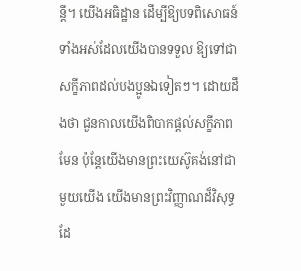ន្តី។ យើងអធិដ្ឋាន ដើម្បីឱ្យបទពិសោធន៍ទាំងអស់ដែលយើងបានទទួល ឱ្យទៅជាសក្ខីភាពដល់បងប្អូនឯទៀតៗ។ ដោយដឹងថា ជួនកាលយើងពិបាកផ្តល់សក្ខីភាពមែន ប៉ុន្តែយើងមានព្រះយេស៊ូគង់នៅជាមួយយើង យើងមានព្រះវិញ្ញាណដ៏វិសុទ្ធដែ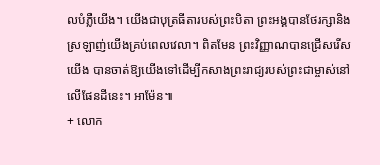លបំភ្លឺយើង។ យើងជាបុត្រធីតារបស់ព្រះបិតា ព្រះអង្គបានថែរក្សានិងស្រឡាញ់យើងគ្រប់ពេលវេលា។ ពិតមែន ព្រះវិញ្ញាណបានជ្រើសរើសយើង បានចាត់ឱ្យយើងទៅដើម្បីកសាងព្រះរាជ្យរបស់ព្រះជាម្ចាស់នៅលើផែនដីនេះ។ អាម៉ែន៕
+ លោក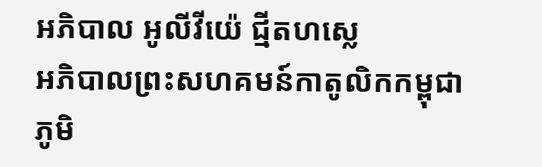អភិបាល អូលីវីយ៉េ ជ្មីតហស្លេ
អភិបាលព្រះសហគមន៍កាតូលិកកម្ពុជា
ភូមិ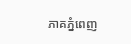ភាគភ្នំពេញ